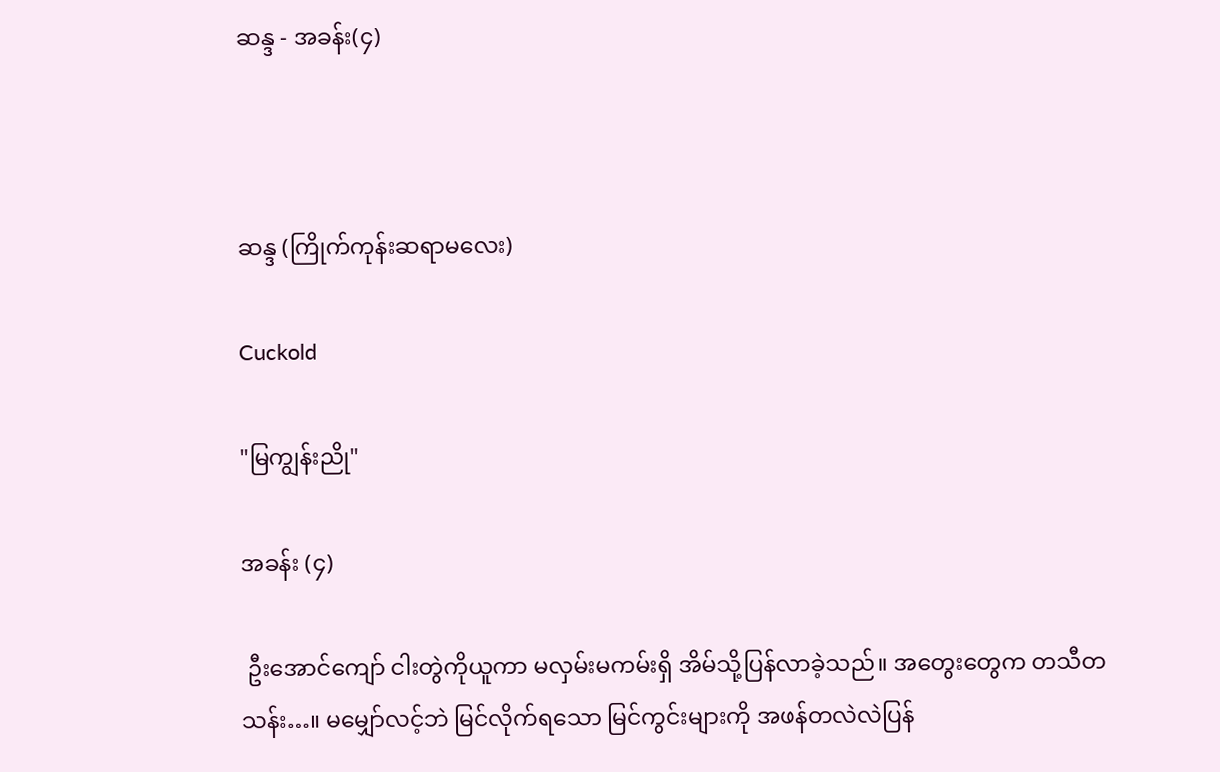ဆန္ဒ - အခန်း(၄)



ဆန္ဒ (ကြိုက်ကုန်းဆရာမလေး)

Cuckold

"မြကျွန်းညို"

အခန်း (၄)

 ဦးအောင်ကျော် ငါးတွဲကိုယူကာ မလှမ်းမကမ်းရှိ အိမ်သို့ပြန်လာခဲ့သည်။ အတွေးတွေက တသီတသန်း…။ မမျှော်လင့်ဘဲ မြင်လိုက်ရသော မြင်ကွင်းများကို အဖန်တလဲလဲပြန်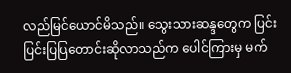လည်မြင်ယောင်မိသည်။ သွေးသားဆန္ဒတွေက ပြင်းပြင်းပြပြတောင်းဆိုလာသည်က ပေါင်ကြားမှ မက်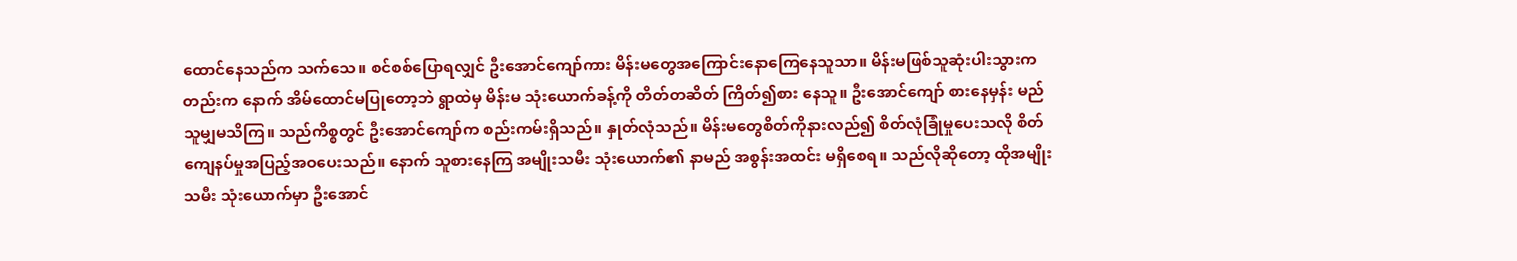ထောင်နေသည်က သက်သေ။ စင်စစ်ပြောရလျှင် ဦးအောင်ကျော်ကား မိန်းမတွေအကြောင်းနောကြေနေသူသာ။ မိန်းမဖြစ်သူဆုံးပါးသွားကတည်းက နောက် အိမ်ထောင်မပြုတော့ဘဲ ရွာထဲမှ မိန်းမ သုံးယောက်ခန့်ကို တိတ်တဆိတ် ကြိတ်၍စား နေသူ။ ဦးအောင်ကျော် စားနေမှန်း မည်သူမျှမသိကြ။ သည်ကိစ္စတွင် ဦးအောင်ကျော်က စည်းကမ်းရှိသည်။ နှုတ်လုံသည်။ မိန်းမတွေစိတ်ကိုနားလည်၍ စိတ်လုံခြုံမှုပေးသလို စိတ်ကျေနပ်မှုအပြည့်အဝပေးသည်။ နောက် သူစားနေကြ အမျိုးသမီး သုံးယောက်၏ နာမည် အစွန်းအထင်း မရှိစေရ။ သည်လိုဆိုတော့ ထိုအမျိုးသမီး သုံးယောက်မှာ ဦးအောင်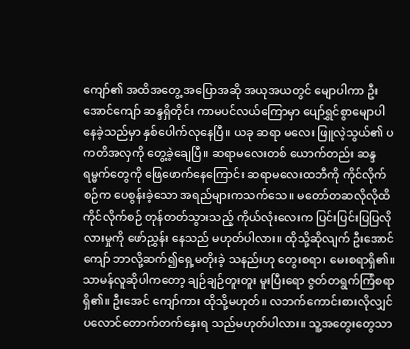ကျော်၏ အထိအတွေ့ အပြောအဆို အယုအယတွင် မျောပါကာ ဦးအောင်ကျော် ဆန္ဒရှိတိုင်း ကာမပင်လယ်ကြောမှာ ပျော်ရွှင်စွာမျောပါနေခဲ့သည်မှာ နှစ်ပေါက်လုနေပြီ။ ယခု ဆရာ မလေး ဖြူလဲ့သွယ်၏ ပကတိအလှကို တွေ့ခဲ့ချေပြီ။ ဆရာမလေးတစ် ယောက်တည်း ဆန္ဒရမ္မက်တွေကို ဖြေဖောက်နေကြောင်း ဆရာမလေးထဘီကို ကိုင်လိုက်စဉ်က ပေစွန်းခဲ့သော အရည်များကသက်သေ။ မတော်တဆလိုလိုထိ ကိုင်လိုက်စဉ် တုန်တတ်သွားသည့် ကိုယ်လုံးလေးက ပြင်းပြင်းပြပြလိုလားမှုကို ဖော်ညွှန်း နေသည် မဟုတ်ပါလား။ ထိုသို့ဆိုလျက် ဦးအောင်ကျော် ဘာလို့ဆက်၍ရှေ့မတိုးခဲ့ သနည်းဟု တွေးစရာ၊ မေးစရာရှိ၏။ သာမန်လူဆိုပါကတော့ ချဉ်ချဉ်တူးတူး မူးပြီးရော ဇွတ်တရွက်ကြံစရာရှိ၏။ ဦးအေင် ကျော်ကား ထိုသို့မဟုတ်။ လဘက်ကောင်းစားလိုလျှင် ပလောင်တောက်တက်နှေးရ သည်မဟုတ်ပါလား။ သူ့အတွေးတွေသာ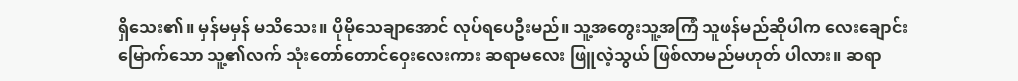ရှိသေး၏။ မှန်မမှန် မသိသေး။ ပိုမိုသေချာအောင် လုပ်ရပေဦးမည်။ သူ့အတွေးသူ့အကြံ သူဖန်မည်ဆိုပါက လေးချောင်းမြောက်သော သူ့၏လက် သုံးတော်တောင်ဝှေးလေးကား ဆရာမလေး ဖြူလဲ့သွယ် ဖြစ်လာမည်မဟုတ် ပါလား။ ဆရာ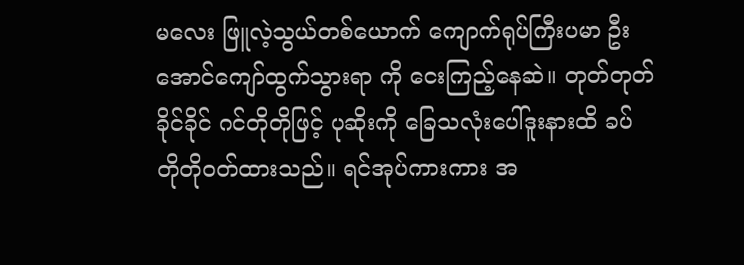မလေး ဖြူလဲ့သွယ်တစ်ယောက် ကျောက်ရုပ်ကြီးပမာ ဦးအောင်ကျော်ထွက်သွားရာ ကို ငေးကြည့်နေဆဲ။ တုတ်တုတ်ခိုင်ခိုင် ဂင်တိုတိုဖြင့် ပုဆိုးကို ခြေသလုံးပေါ်ဒူးနားထိ ခပ် တိုတိုဝတ်ထားသည်။ ရင်အုပ်ကားကား အ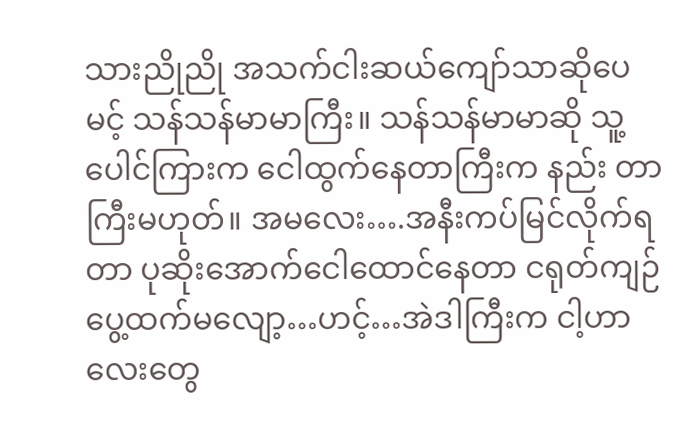သားညိုညို အသက်ငါးဆယ်ကျော်သာဆိုပေ မင့် သန်သန်မာမာကြီး။ သန်သန်မာမာဆို သူ့ပေါင်ကြားက ငေါထွက်နေတာကြီးက နည်း တာကြီးမဟုတ်။ အမလေး….အနီးကပ်မြင်လိုက်ရတာ ပုဆိုးအောက်ငေါထောင်နေတာ ငရုတ်ကျဉ်ပွေ့ထက်မလျော့…ဟင့်…အဲဒါကြီးက ငါ့ဟာလေးတွေ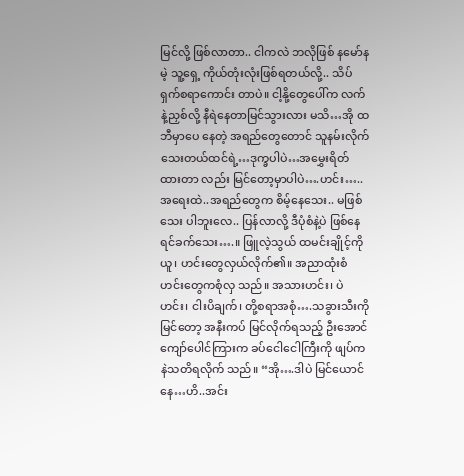မြင်လို့ ဖြစ်လာတာ.. ငါကလဲ ဘလိုဖြစ် နမော်နမဲ့ သူ့ရှေ့ ကိုယ်တုံးလုံးဖြစ်ရတယ်လို့.. သိပ်ရှက်စရာကောင်း တာပဲ။ ငါ့နို့တွေပေါ်က လက်နဲ့ညှစ်လို့ နီရဲနေတာမြင်သွားလား မသိ…အို ထဘီမှာပေ နေတဲ့ အရည်တွေတောင် သူနမ်းလိုက်သေးတယ်ထင်ရဲ့…ဒုက္ခပါပဲ…အမွှေးရိတ်ထားတာ လည်း မြင်တော့မှာပါပဲ….ဟင်း…..အရေးထဲ..အရည်တွေက စိမ့်နေသေး.. မဖြစ်သေး ပါဘူးလေ.. ပြန်လာလို့ ဒီပုံစံနဲ့ပဲ ဖြစ်နေရင်ခက်သေး….။ ဖြူလဲ့သွယ် ထမင်းချိုင့်ကိုယူ၊ ဟင်းတွေလှယ်လိုက်၏။ အညာထုံးစံ ဟင်းတွေကစုံလှ သည်။ အသားဟင်း၊ ပဲဟင်း၊ ငါးပိချက်၊ တို့စရာအစုံ….သခွားသီးကိုမြင်တော့ အနီးကပ် မြင်လိုက်ရသည့် ဦးအောင်ကျော်ပေါင်ကြားက ခပ်ငေါငေါကြီးကို ဖျပ်ကနဲသတိရလိုက် သည်။ “အို….ဒါပဲ မြင်ယောင်နေ…ဟိ..အင်း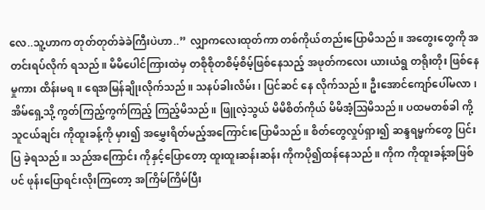လေ..သူ့ဟာက တုတ်တုတ်ခဲခဲကြီးပဲဟာ..” လျှာကလေးထုတ်ကာ တစ်ကိုယ်တည်းပြောမိသည်။ အတွေးတွေကို အတင်းရပ်လိုက် ရသည်။ မိမိပေါင်ကြားထဲမှ တစိုစိုတစိမ့်စိမ့်ဖြစ်နေသည့် အဖုတ်ကလေး ယားယံရွ တရိုးတိုး ဖြစ်နေမှုကား ထိန်းမရ။ ရေအမြန်ချိုးလိုက်သည်။ သနပ်ခါးလိမ်း၊ ပြင်ဆင် နေ လိုက်သည်။ ဦးအောင်ကျော်ပေါ်မလာ၊ အိမ်ရှေ့သို့ ကွတ်ကြည့်ကွက်ကြည့် ကြည့်မိသည်။ ဖြူလဲ့သွယ် မိမိစိတ်ကိုယ် မိမိအံ့ဩမိသည်။ ပထမတစ်ခါ ကို့သူငယ်ချင်း ကိုထူးခန့်ကို မှား၍ အမွှေးရိတ်မည့်အကြောင်းပြောမိသည်။ စိတ်တွေလှုပ်ရှား၍ ဆန္ဒရမ္မက်တွေ ပြင်းပြ ခဲ့ရသည်။ သည်အကြောင်း ကိုနှင့်ပြောတော့ ထူးထူးဆန်းဆန်း ကိုကပို၍ထန်နေသည်။ ကိုက ကိုထူးခန့်အဖြစ်ပင် ဖုန်းပြောရင်းလိုးကြတော့ အကြိမ်ကြိမ်ပြီး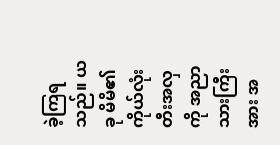ခဲ့ကြရသည်။ ယခု မိမိ၏ ကိုယ်လုံးတီးအလှကို အညာသားကြီးအား အ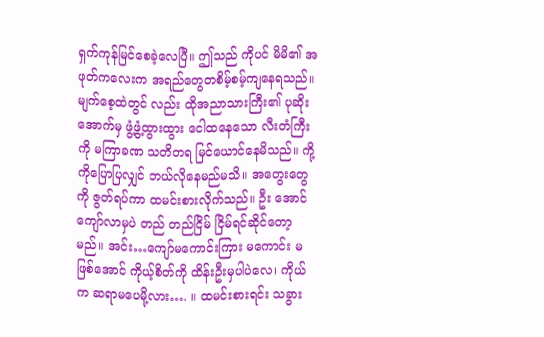ရှက်ကုန်မြင်စေခဲ့လေပြီ။ ဤသည် ကိုပင် မိမိ၏ အဖုတ်ကလေးက အရည်တွေတစိမ့်စမ့်ကျနေရသည်။ မျက်စေ့ထဲတွင် လည်း ထိုအညာသားကြီး၏ ပုဆိုးအောက်မှ ဖွံ့ဖွံ့ထွားထွား ငေါထနေသော လီးတံကြီးကို မကြာခဏ သတိတရ မြင်ယောင်နေမိသည်။ ကို့ကိုပြောပြလျှင် ဘယ်လိုနေမည်မသိ။ အတွေးတွေကို ဇွတ်ရပ်ကာ ထမင်းစားလိုက်သည်။ ဦး အောင်ကျော်လာမှပဲ တည် တည်ငြိမ် ငြိမ်ရင်ဆိုင်တော့မည်။ အင်း…ကျော်မကောင်းကြား မကောင်း မဖြစ်အောင် ကိုယ့်စိတ်ကို ထိန်းဦးမှပါပဲလေ၊ ကိုယ်က ဆရာမပေမို့လား…. ။ ထမင်းစားရင်း သခွား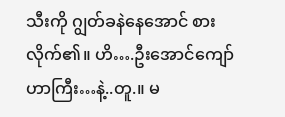သီးကို ဂျွတ်ခနဲနေအောင် စားလိုက်၏။ ဟိ….ဦးအောင်ကျော်ဟာကြီး…နဲ့..တူ.။ မ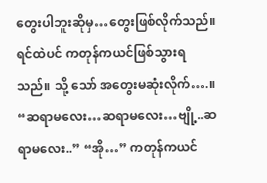တွေးပါဘူးဆိုမှ…တွေးဖြစ်လိုက်သည်။ ရင်ထဲပင် ကတုန်ကယင်ဖြစ်သွားရသည်။ သို့ သော် အတွေးမဆုံးလိုက်….။ “ဆရာမလေး…ဆရာမလေး…ဗျို့..ဆရာမလေး..” “အို…” ကတုန်ကယင်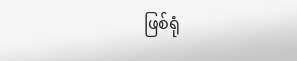ဖြစ်ရုံ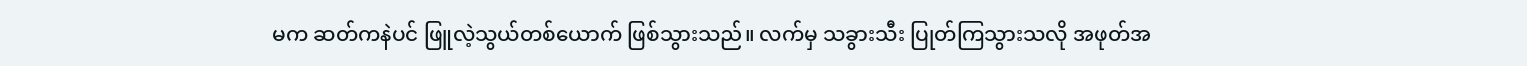မက ဆတ်ကနဲပင် ဖြူလဲ့သွယ်တစ်ယောက် ဖြစ်သွားသည်။ လက်မှ သခွားသီး ပြုတ်ကြသွားသလို အဖုတ်အ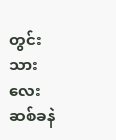တွင်းသားလေး ဆစ်ခနဲ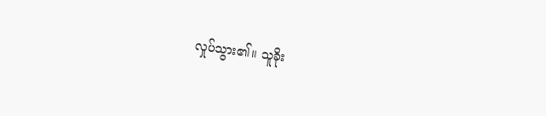လှုပ်သွား၏။ သူခိုး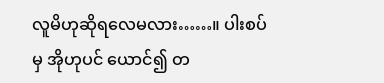လူမိဟုဆိုရလေမလား……။ ပါးစပ်မှ အိုဟုပင် ယောင်၍ တ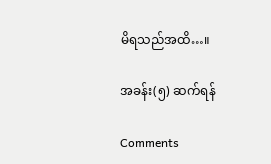မိရသည်အထိ…။

အခန်း(၅) ဆက်ရန်

Comments